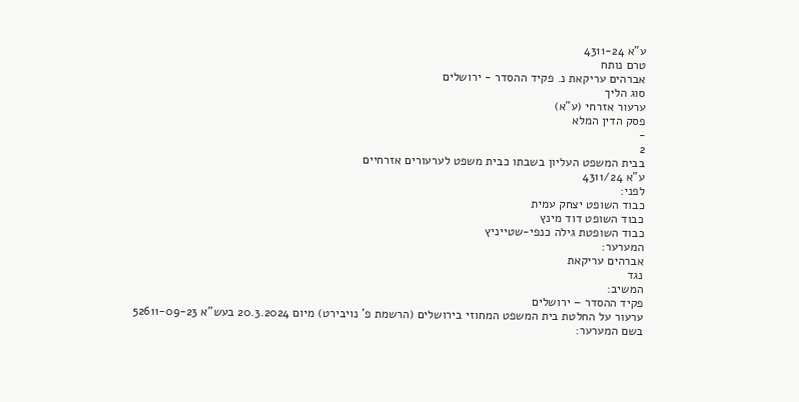ע"א 4311-24
טרם נותח
אברהים עריקאת נ. פקיד ההסדר - ירושלים
סוג הליך
ערעור אזרחי (ע"א)
פסק הדין המלא
-
2
בבית המשפט העליון בשבתו כבית משפט לערעורים אזרחיים
ע"א 4311/24
לפני:
כבוד השופט יצחק עמית
כבוד השופט דוד מינץ
כבוד השופטת גילה כנפי-שטייניץ
המערער:
אברהים עריקאת
נגד
המשיב:
פקיד ההסדר – ירושלים
ערעור על החלטת בית המשפט המחוזי בירושלים (הרשמת פ' נויבירט) מיום 20.3.2024 בעש"א 52611-09-23
בשם המערער: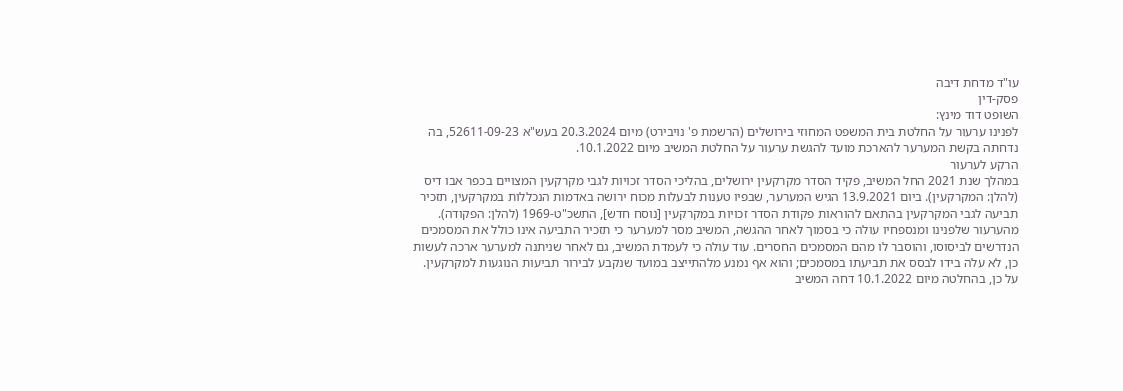עו"ד מדחת דיבה
פסק-דין
השופט דוד מינץ:
לפנינו ערעור על החלטת בית המשפט המחוזי בירושלים (הרשמת פ' נויבירט) מיום 20.3.2024 בעש"א 52611-09-23, בה נדחתה בקשת המערער להארכת מועד להגשת ערעור על החלטת המשיב מיום 10.1.2022.
הרקע לערעור
במהלך שנת 2021 החל המשיב, פקיד הסדר מקרקעין ירושלים, בהליכי הסדר זכויות לגבי מקרקעין המצויים בכפר אבו דיס (להלן: המקרקעין). ביום 13.9.2021 הגיש המערער, שבפיו טענות לבעלות מכוח ירושה באדמות הנכללות במקרקעין, תזכיר תביעה לגבי המקרקעין בהתאם להוראות פקודת הסדר זכויות במקרקעין [נוסח חדש], התשכ"ט-1969 (להלן: הפקודה). מהערעור שלפנינו ומנספחיו עולה כי בסמוך לאחר ההגשה, המשיב מסר למערער כי תזכיר התביעה אינו כולל את המסמכים הנדרשים לביסוסו, והוסבר לו מהם המסמכים החסרים. עוד עולה כי לעמדת המשיב, גם לאחר שניתנה למערער ארכה לעשות כן, לא עלה בידו לבסס את תביעתו במסמכים; והוא אף נמנע מלהתייצב במועד שנקבע לבירור תביעות הנוגעות למקרקעין. על כן, בהחלטה מיום 10.1.2022 דחה המשיב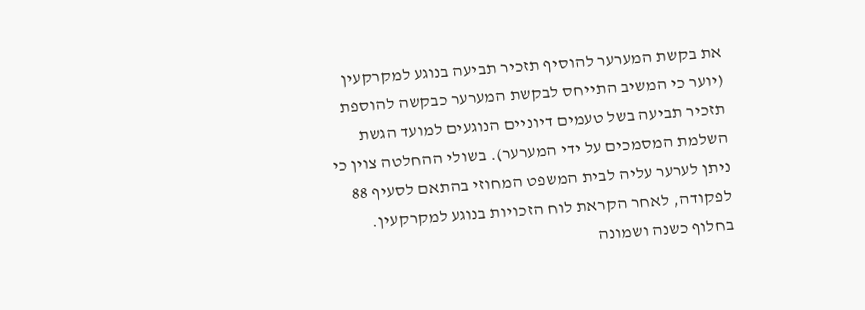את בקשת המערער להוסיף תזכיר תביעה בנוגע למקרקעין (יוער כי המשיב התייחס לבקשת המערער כבקשה להוספת תזכיר תביעה בשל טעמים דיוניים הנוגעים למועד הגשת השלמת המסמכים על ידי המערער). בשולי ההחלטה צוין כי ניתן לערער עליה לבית המשפט המחוזי בהתאם לסעיף 88 לפקודה, לאחר הקראת לוח הזכויות בנוגע למקרקעין.
בחלוף כשנה ושמונה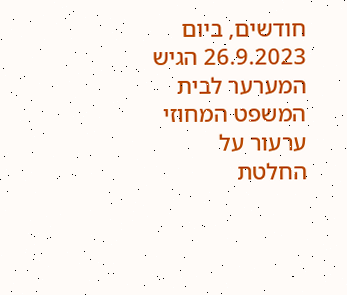חודשים, ביום 26.9.2023 הגיש המערער לבית המשפט המחוזי ערעור על החלטת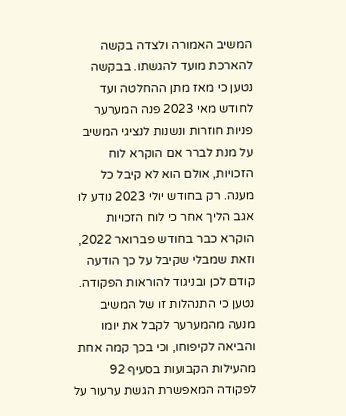המשיב האמורה ולצדה בקשה להארכת מועד להגשתו. בבקשה נטען כי מאז מתן ההחלטה ועד לחודש מאי 2023 פנה המערער פניות חוזרות ונשנות לנציגי המשיב על מנת לברר אם הוקרא לוח הזכויות, אולם הוא לא קיבל כל מענה. רק בחודש יולי 2023 נודע לו אגב הליך אחר כי לוח הזכויות הוקרא כבר בחודש פברואר 2022, וזאת שמבלי שקיבל על כך הודעה קודם לכן ובניגוד להוראות הפקודה. נטען כי התנהלות זו של המשיב מנעה מהמערער לקבל את יומו והביאה לקיפוחו, וכי בכך קמה אחת מהעילות הקבועות בסעיף 92 לפקודה המאפשרת הגשת ערעור על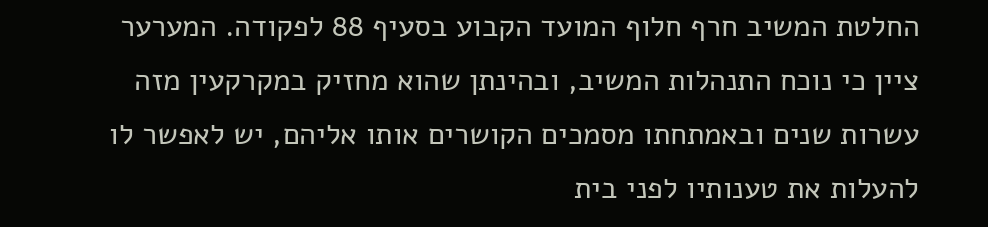החלטת המשיב חרף חלוף המועד הקבוע בסעיף 88 לפקודה. המערער ציין כי נוכח התנהלות המשיב, ובהינתן שהוא מחזיק במקרקעין מזה עשרות שנים ובאמתחתו מסמכים הקושרים אותו אליהם, יש לאפשר לו להעלות את טענותיו לפני בית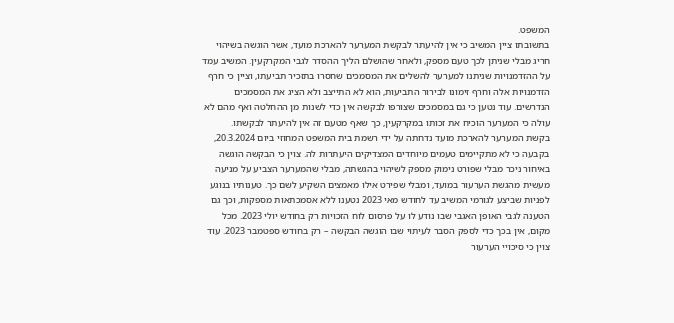המשפט.
בתשובתו ציין המשיב כי אין להיעתר לבקשת המערער להארכת מועד, אשר הוגשה בשיהוי חריג מבלי שניתן לכך טעם מספק, ולאחר שהושלם הליך ההסדר לגבי המקרקעין. המשיב עמד על ההזדמנויות שניתנו למערער להשלים את המסמכים שחסרו בתזכיר תביעתו, וציין כי חרף הזדמנויות אלה וחרף זימונו לבירור התביעות, הוא לא התייצב ולא הציג את המסמכים הנדרשים. עוד נטען כי גם במסמכים שצורפו לבקשה אין כדי לשנות מן ההחלטה ואף מהם לא עולה כי המערער הוכיח את זכותו במקרקעין, כך שאף מטעם זה אין להיעתר לבקשתו.
בקשת המערער להארכת מועד נדחתה על ידי רשמת בית המשפט המחוזי ביום 20.3.2024, בקבעה כי לא מתקיימים טעמים מיוחדים המצדיקים היעתרות לה. צוין כי הבקשה הוגשה באיחור ניכר מבלי שפורט נימוק מספק לשיהוי בהגשתה, מבלי שהמערער הצביע על מניעה מעשית מהגשת הערעור במועד, ומבלי שפירט אילו מאמצים השקיע לשם כך. טענותיו בנוגע לפניות שביצע לגורמי המשיב עד לחודש מאי 2023 נטענו ללא אסמכתאות מספקות, וכך גם הטענה לגבי האופן האגבי שבו נודע לו על פרסום לוח הזכויות רק בחודש יולי 2023. מכל מקום, אין בכך כדי לספק הסבר לעיתוי שבו הוגשה הבקשה – רק בחודש ספטמבר 2023. עוד צוין כי סיכויי הערעור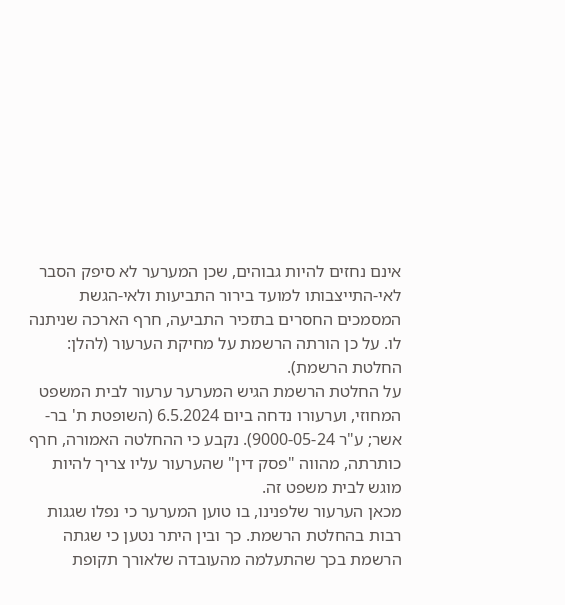אינם נחזים להיות גבוהים, שכן המערער לא סיפק הסבר לאי-התייצבותו למועד בירור התביעות ולאי-הגשת המסמכים החסרים בתזכיר התביעה, חרף הארכה שניתנה לו. על כן הורתה הרשמת על מחיקת הערעור (להלן: החלטת הרשמת).
על החלטת הרשמת הגיש המערער ערעור לבית המשפט המחוזי, וערעורו נדחה ביום 6.5.2024 (השופטת ת' בר-אשר; ע"ר 9000-05-24). נקבע כי ההחלטה האמורה, חרף כותרתה, מהווה "פסק דין" שהערעור עליו צריך להיות מוגש לבית משפט זה.
מכאן הערעור שלפנינו, בו טוען המערער כי נפלו שגגות רבות בהחלטת הרשמת. כך ובין היתר נטען כי שגתה הרשמת בכך שהתעלמה מהעובדה שלאורך תקופת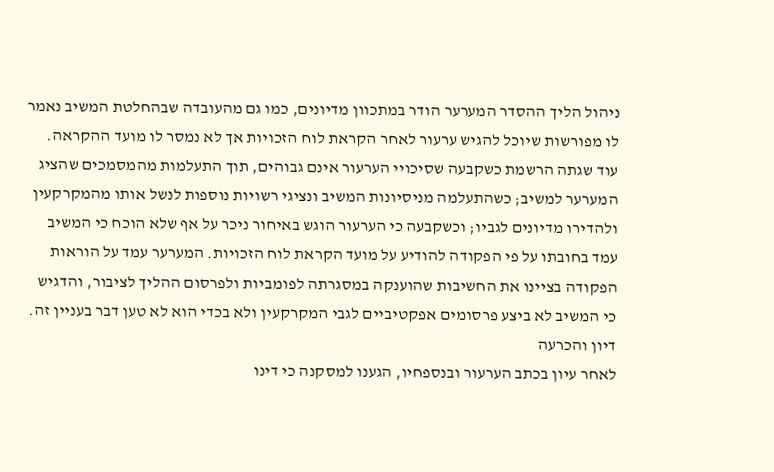ניהול הליך ההסדר המערער הודר במתכוון מדיונים, כמו גם מהעובדה שבהחלטת המשיב נאמר לו מפורשות שיוכל להגיש ערעור לאחר הקראת לוח הזכויות אך לא נמסר לו מועד ההקראה. עוד שגתה הרשמת כשקבעה שסיכויי הערעור אינם גבוהים, תוך התעלמות מהמסמכים שהציג המערער למשיב; כשהתעלמה מניסיונות המשיב ונציגי רשויות נוספות לנשל אותו מהמקרקעין ולהדירו מדיונים לגביו; וכשקבעה כי הערעור הוגש באיחור ניכר על אף שלא הוכח כי המשיב עמד בחובתו על פי הפקודה להודיע על מועד הקראת לוח הזכויות. המערער עמד על הוראות הפקודה בציינו את החשיבות שהוענקה במסגרתה לפומביות ולפרסום ההליך לציבור, והדגיש כי המשיב לא ביצע פרסומים אפקטיביים לגבי המקרקעין ולא בכדי הוא לא טען דבר בעניין זה.
דיון והכרעה
לאחר עיון בכתב הערעור ובנספחיו, הגענו למסקנה כי דינו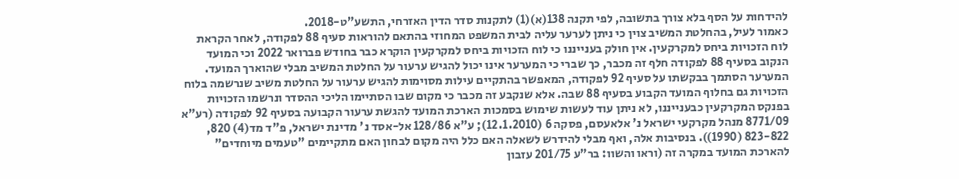להידחות על הסף בלא צורך בתשובה, לפי תקנה 138(א)(1) לתקנות סדר הדין האזרחי, התשע"ט-2018.
כאמור לעיל, בהחלטת המשיב צוין כי ניתן לערער עליה לבית המשפט המחוזי בהתאם להוראות סעיף 88 לפקודה, לאחר הקראת לוח הזכויות ביחס למקרקעין. אין חולק בענייננו כי לוח הזכויות ביחס למקרקעין הוקרא כבר בחודש פברואר 2022 וכי המועד הנקוב בסעיף 88 לפקודה חלף זה מכבר, כך שברי כי המערער אינו יכול להגיש ערעור על החלטת המשיב מבלי שהוארך המועד. המערער הסתמך בבקשתו על סעיף 92 לפקודה, המאפשר בהתקיים עילות מסוימות להגיש ערעור על החלטת משיב שנרשמה בלוח הזכויות גם בחלוף המועד הקבוע בסעיף 88 שבה. אלא שנקבע זה מכבר כי מקום שבו הסתיימו הליכי ההסדר ונרשמו הזכויות בפנקס המקרקעין כבענייננו, לא ניתן עוד לעשות שימוש בסמכות הארכת המועד להגשת ערעור הקבועה בסעיף 92 לפקודה (רע"א 8771/09 מנהל מקרקעי ישראל נ' אלאעסם, פסקה 6 (12.1.2010); ע"א 128/86 אל-אסד נ' מדינת ישראל, פ"ד מד(4) 820, 823-822 (1990)). בנסיבות אלה, ואף מבלי להידרש לשאלה האם כלל היה מקום לבחון האם מתקיימים "טעמים מיוחדים" להארכת המועד במקרה זה (וראו והשוו: בר"ע 201/75 עזבון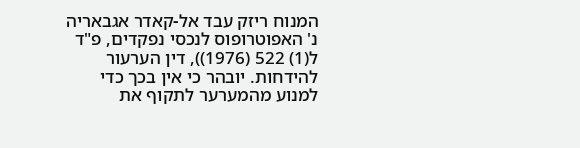המנוח ריזק עבד אל-קאדר אגבאריה נ' האפוטרופוס לנכסי נפקדים, פ"ד ל(1) 522 (1976)), דין הערעור להידחות. יובהר כי אין בכך כדי למנוע מהמערער לתקוף את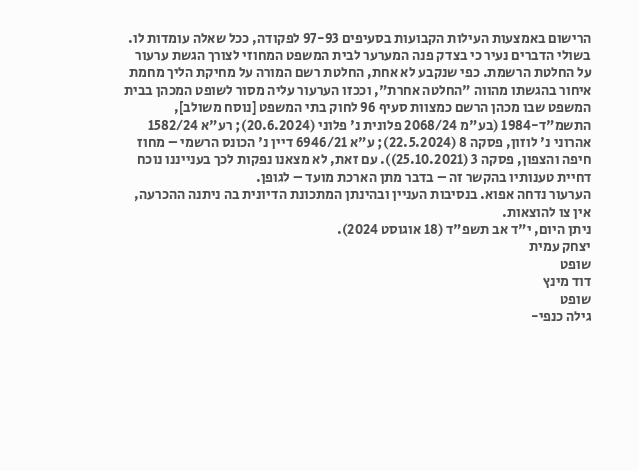הרישום באמצעות העילות הקבועות בסעיפים 97-93 לפקודה, ככל שאלה עומדות לו.
בשולי הדברים נעיר כי בצדק פנה המערער לבית המשפט המחוזי לצורך הגשת ערעור על החלטת הרשמת. כפי שנקבע לא אחת, החלטת רשם המורה על מחיקת הליך מחמת איחור בהגשתו מהווה "החלטה אחרת", וככזו הערעור עליה מסור לשופט המכהן בבית המשפט שבו מכהן הרשם כמצוות סעיף 96 לחוק בתי המשפט [נוסח משולב], התשמ"ד-1984 (בע"מ 2068/24 פלונית נ' פלוני (20.6.2024); רע"א 1582/24 אהרוני נ' לוזון, פסקה 8 (22.5.2024); ע"א 6946/21 דיין נ' הכונס הרשמי – מחוז חיפה והצפון, פסקה 3 (25.10.2021)). עם זאת, לא מצאנו נפקות לכך בענייננו נוכח דחיית טענותיו בהקשר זה – בדבר מתן הארכת מועד – לגופן.
הערעור נדחה אפוא. בנסיבות העניין ובהינתן המתכונת הדיונית בה ניתנה ההכרעה, אין צו להוצאות.
ניתן היום, י"ד אב תשפ"ד (18 אוגוסט 2024).
יצחק עמית
שופט
דוד מינץ
שופט
גילה כנפי-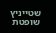שטייניץ שופטת